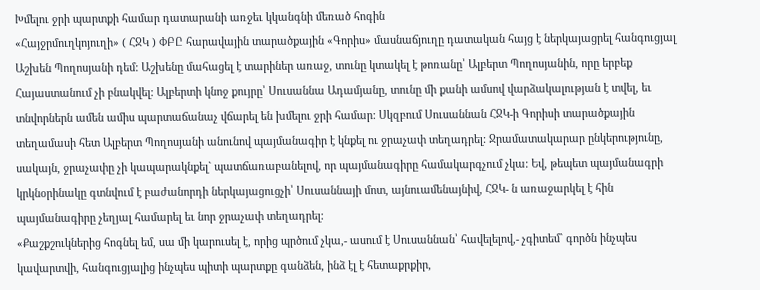Խմելու ջրի պարտքի համար դատարանի առջեւ կկանգնի մեռած հոգին
«Հայջրմուղկոյուղի» ( ՀՋԿ ) ՓԲԸ հարավային տարածքային «Գորիս» մասնաճյուղը դատական հայց է ներկայացրել հանգուցյալ Աշխեն Պողոսյանի դեմ: Աշխենը մահացել է տարիներ առաջ, տունը կտակել է թոռանը՝ Ալբերտ Պողոսյանին, որը երբեք Հայաստանում չի բնակվել: Ալբերտի կնոջ քույրը՝ Սուսաննա Ադամյանը, տունը մի քանի ամսով վարձակալության է տվել, եւ տնվորներն ամեն ամիս պարտաճանաչ վճարել են խմելու ջրի համար: Սկզբում Սուսաննան ՀՋԿ-ի Գորիսի տարածքային տեղամասի հետ Ալբերտ Պողոսյանի անունով պայմանագիր է կնքել ու ջրաչափ տեղադրել: Ջրամատակարար ընկերությունը, սակայն, ջրաչափը չի կապարակնքել` պատճառաբանելով, որ պայմանագիրը համակարգչում չկա: Եվ, թեպետ պայմանագրի կրկնօրինակը գտնվում է բաժանորդի ներկայացուցչի՝ Սուսաննայի մոտ, այնուամենայնիվ, ՀՋԿ- ն առաջարկել է հին պայմանագիրը չեղյալ համարել եւ նոր ջրաչափ տեղադրել:
«Քաշքշուկներից հոգնել եմ, սա մի կարուսել է, որից պրծում չկա,- ասում է Սուսաննան՝ հավելելով,- չգիտեմ` գործն ինչպես կավարտվի, հանգուցյալից ինչպես պիտի պարտքը գանձեն, ինձ էլ է հետաքրքիր,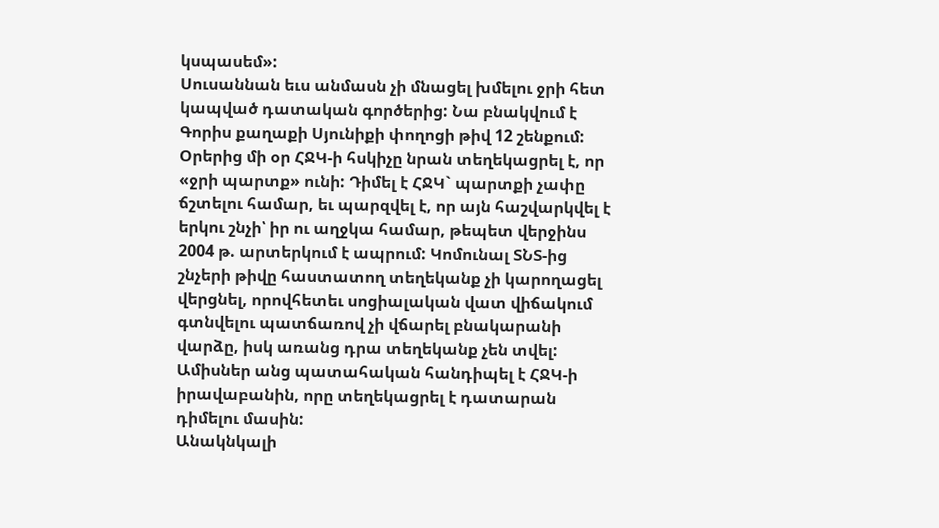կսպասեմ»:
Սուսաննան եւս անմասն չի մնացել խմելու ջրի հետ կապված դատական գործերից: Նա բնակվում է Գորիս քաղաքի Սյունիքի փողոցի թիվ 12 շենքում: Օրերից մի օր ՀՋԿ-ի հսկիչը նրան տեղեկացրել է, որ «ջրի պարտք» ունի: Դիմել է ՀՋԿ` պարտքի չափը ճշտելու համար, եւ պարզվել է, որ այն հաշվարկվել է երկու շնչի՝ իր ու աղջկա համար, թեպետ վերջինս 2004 թ. արտերկում է ապրում: Կոմունալ ՏՆՏ-ից շնչերի թիվը հաստատող տեղեկանք չի կարողացել վերցնել, որովհետեւ սոցիալական վատ վիճակում գտնվելու պատճառով չի վճարել բնակարանի վարձը, իսկ առանց դրա տեղեկանք չեն տվել: Ամիսներ անց պատահական հանդիպել է ՀՋԿ-ի իրավաբանին, որը տեղեկացրել է դատարան դիմելու մասին:
Անակնկալի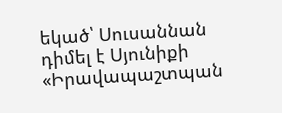եկած՝ Սուսաննան դիմել է Սյունիքի «Իրավապաշտպան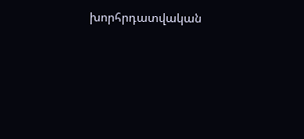խորհրդատվական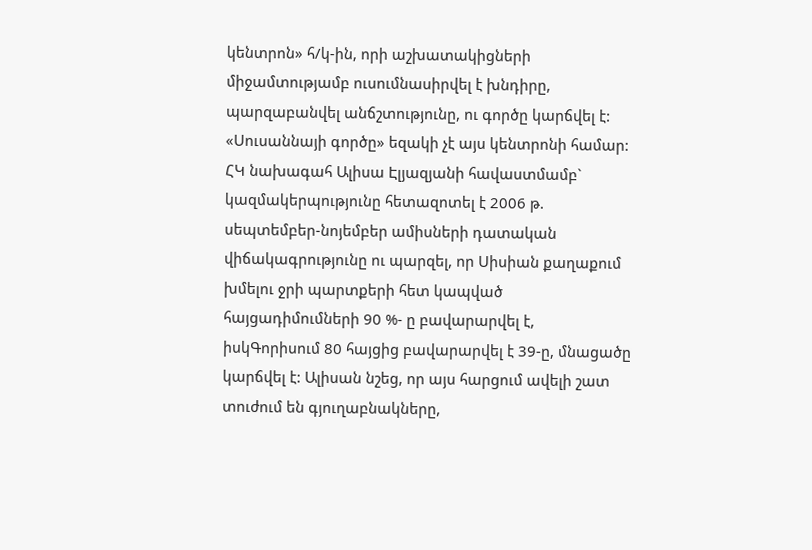կենտրոն» հ/կ-ին, որի աշխատակիցների միջամտությամբ ուսումնասիրվել է խնդիրը, պարզաբանվել անճշտությունը, ու գործը կարճվել է: «Սուսաննայի գործը» եզակի չէ այս կենտրոնի համար: ՀԿ նախագահ Ալիսա Էլյազյանի հավաստմամբ` կազմակերպությունը հետազոտել է 2006 թ. սեպտեմբեր-նոյեմբեր ամիսների դատական վիճակագրությունը ու պարզել, որ Սիսիան քաղաքում խմելու ջրի պարտքերի հետ կապված հայցադիմումների 90 %- ը բավարարվել է, իսկԳորիսում 80 հայցից բավարարվել է 39-ը, մնացածը կարճվել է: Ալիսան նշեց, որ այս հարցում ավելի շատ տուժում են գյուղաբնակները,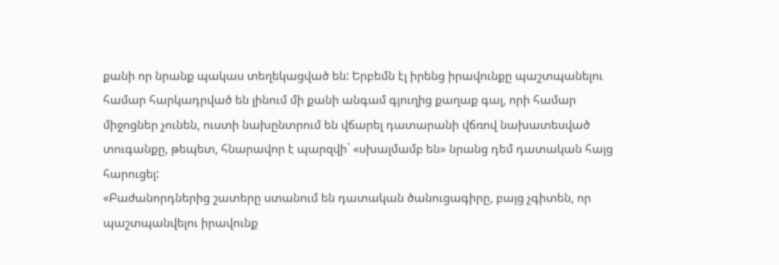քանի որ նրանք պակաս տեղեկացված են: Երբեմն էլ իրենց իրավունքը պաշտպանելու համար հարկադրված են լինում մի քանի անգամ գյուղից քաղաք գալ, որի համար միջոցներ չունեն, ուստի նախընտրում են վճարել դատարանի վճռով նախատեսված տուգանքը, թեպետ, հնարավոր է պարզվի` «սխալմամբ են» նրանց դեմ դատական հայց հարուցել:
«Բաժանորդներից շատերը ստանում են դատական ծանուցագիրը, բայց չգիտեն, որ պաշտպանվելու իրավունք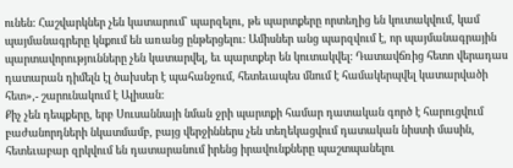ունեն: Հաշվարկներ չեն կատարում` պարզելու, թե պարտքերը որտեղից են կուտակվում, կամ պայմանագրերը կնքում են առանց ընթերցելու: Ամիսներ անց պարզվում է, որ պայմանագրային պարտավորությունները չեն կատարվել, եւ պարտքեր են կուտակվել: Դատավճռից հետո վերադաս դատարան դիմելն էլ ծախսեր է պահանջում, հետեւապես մնում է համակերպվել կատարվածի հետ»,- շարունակում է Ալիսան:
Քիչ չեն դեպքերը, երբ Սուսաննայի նման ջրի պարտքի համար դատական գործ է հարուցվում բաժանորդների նկատմամբ, բայց վերջիններս չեն տեղեկացվում դատական նիստի մասին, հետեւաբար զրկվում են դատարանում իրենց իրավունքները պաշտպանելու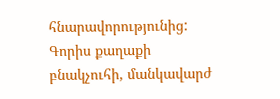հնարավորությունից:
Գորիս քաղաքի բնակչուհի, մանկավարժ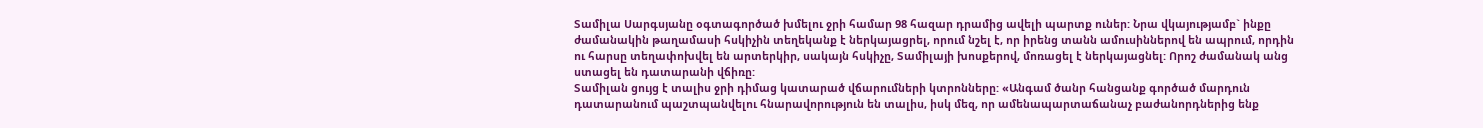Տամիլա Սարգսյանը օգտագործած խմելու ջրի համար 98 հազար դրամից ավելի պարտք ուներ: Նրա վկայությամբ` ինքը ժամանակին թաղամասի հսկիչին տեղեկանք է ներկայացրել, որում նշել է, որ իրենց տանն ամուսիններով են ապրում, որդին ու հարսը տեղափոխվել են արտերկիր, սակայն հսկիչը, Տամիլայի խոսքերով, մոռացել է ներկայացնել: Որոշ ժամանակ անց ստացել են դատարանի վճիռը:
Տամիլան ցույց է տալիս ջրի դիմաց կատարած վճարումների կտրոնները: «Անգամ ծանր հանցանք գործած մարդուն դատարանում պաշտպանվելու հնարավորություն են տալիս, իսկ մեզ, որ ամենապարտաճանաչ բաժանորդներից ենք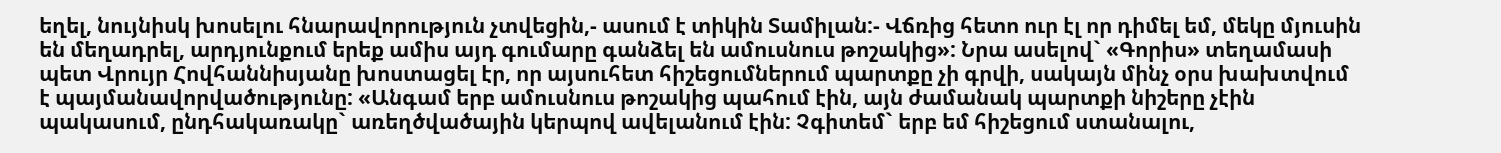եղել, նույնիսկ խոսելու հնարավորություն չտվեցին,- ասում է տիկին Տամիլան:- Վճռից հետո ուր էլ որ դիմել եմ, մեկը մյուսին են մեղադրել, արդյունքում երեք ամիս այդ գումարը գանձել են ամուսնուս թոշակից»: Նրա ասելով` «Գորիս» տեղամասի պետ Վրույր Հովհաննիսյանը խոստացել էր, որ այսուհետ հիշեցումներում պարտքը չի գրվի, սակայն մինչ օրս խախտվում է պայմանավորվածությունը: «Անգամ երբ ամուսնուս թոշակից պահում էին, այն ժամանակ պարտքի նիշերը չէին պակասում, ընդհակառակը` առեղծվածային կերպով ավելանում էին: Չգիտեմ` երբ եմ հիշեցում ստանալու,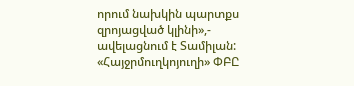որում նախկին պարտքս զրոյացված կլինի»,- ավելացնում է Տամիլան:
«Հայջրմուղկոյուղի» ՓԲԸ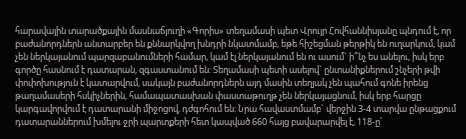հարավային տարածքային մասնաճյուղի «Գորիս» տեղամասի պետ Վրույր Հովհաննիսյանը պնդում է, որ բաժանորդներն անտարբեր են քննարկվող խնդրի նկատմամբ, եթե հիշեցման թերթիկ են ուղարկում, կամ չեն ներկայանում պարզաբանումների համար, կամ էլ ներկայանում են ու ասում` ի՞նչ ես անելու, իսկ երբ գործը հասնում է դատարան, զգաստանում են: Տեղամասի պետի ասելով` ընտանիքներում շնչերի թվի փոփոխություն է կատարվում, սակայն բաժանորդներն այդ մասին տեղյակ չեն պահում գոնե իրենց թաղամասերի հսկիչներին, համապատասխան փաստաթուղթ չեն ներկայացնում, իսկ երբ հարցը կարգավորվում է դատարանի միջոցով, դժգոհում են: Նրա հավաստմամբ` վերջին 3-4 տարվա ընթացքում դատարաններում խմելու ջրի պարտքերի հետ կապված 660 հայց բավարարվել է, 118-ը՝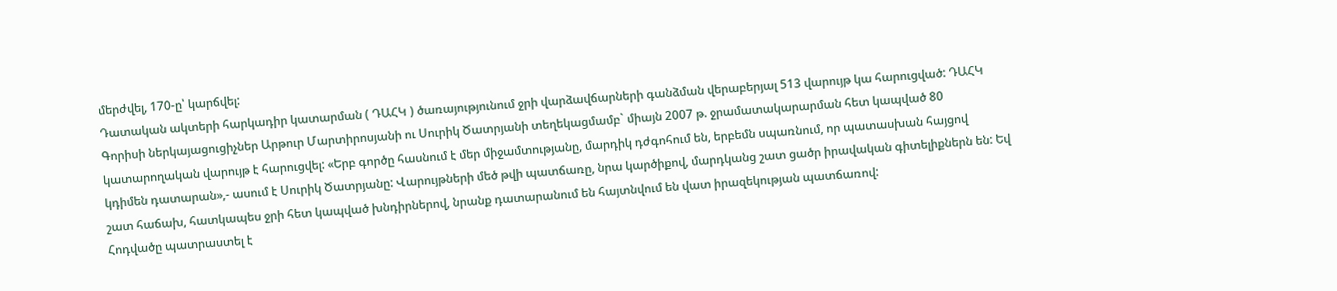մերժվել, 170-ը՝ կարճվել:
Դատական ակտերի հարկադիր կատարման ( ԴԱՀԿ ) ծառայությունում ջրի վարձավճարների գանձման վերաբերյալ 513 վարույթ կա հարուցված: ԴԱՀԿ Գորիսի ներկայացուցիչներ Արթուր Մարտիրոսյանի ու Սուրիկ Ծատրյանի տեղեկացմամբ` միայն 2007 թ. ջրամատակարարման հետ կապված 80 կատարողական վարույթ է հարուցվել: «Երբ գործը հասնում է մեր միջամտությանը, մարդիկ դժգոհում են, երբեմն սպառնում, որ պատասխան հայցով կդիմեն դատարան»,- ասում է Սուրիկ Ծատրյանը: Վարույթների մեծ թվի պատճառը, նրա կարծիքով, մարդկանց շատ ցածր իրավական գիտելիքներն են: Եվ շատ հաճախ, հատկապես ջրի հետ կապված խնդիրներով, նրանք դատարանում են հայտնվում են վատ իրազեկության պատճառով:
Հոդվածը պատրաստել է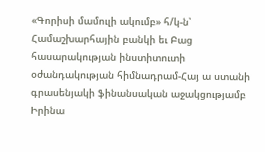«Գորիսի մամուլի ակումբ» հ/կ-ն՝ Համաշխարհային բանկի եւ Բաց հասարակության ինստիտուտի օժանդակության հիմնադրամ-Հայ ա ստանի գրասենյակի ֆինանսական աջակցությամբ
Իրինա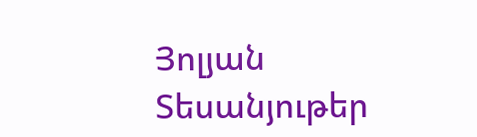Յոլյան
Տեսանյութեր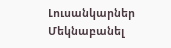Լուսանկարներ
Մեկնաբանել